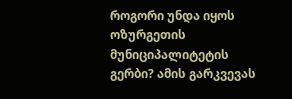როგორი უნდა იყოს ოზურგეთის მუნიციპალიტეტის გერბი? ამის გარკვევას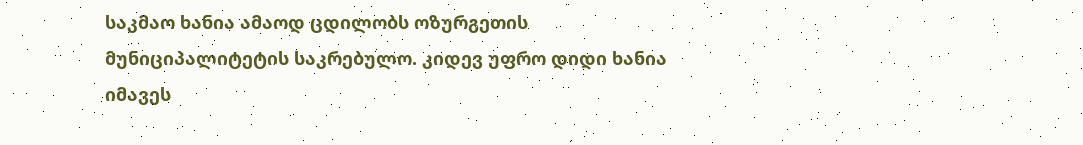საკმაო ხანია ამაოდ ცდილობს ოზურგეთის მუნიციპალიტეტის საკრებულო. კიდევ უფრო დიდი ხანია იმავეს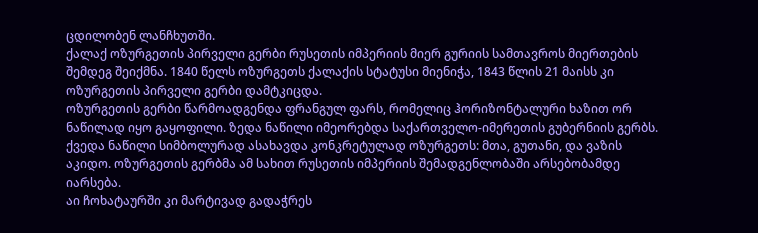ცდილობენ ლანჩხუთში.
ქალაქ ოზურგეთის პირველი გერბი რუსეთის იმპერიის მიერ გურიის სამთავროს მიერთების შემდეგ შეიქმნა. 1840 წელს ოზურგეთს ქალაქის სტატუსი მიენიჭა, 1843 წლის 21 მაისს კი ოზურგეთის პირველი გერბი დამტკიცდა.
ოზურგეთის გერბი წარმოადგენდა ფრანგულ ფარს, რომელიც ჰორიზონტალური ხაზით ორ ნაწილად იყო გაყოფილი. ზედა ნაწილი იმეორებდა საქართველო-იმერეთის გუბერნიის გერბს. ქვედა ნაწილი სიმბოლურად ასახავდა კონკრეტულად ოზურგეთს: მთა, გუთანი, და ვაზის აკიდო. ოზურგეთის გერბმა ამ სახით რუსეთის იმპერიის შემადგენლობაში არსებობამდე იარსება.
აი ჩოხატაურში კი მარტივად გადაჭრეს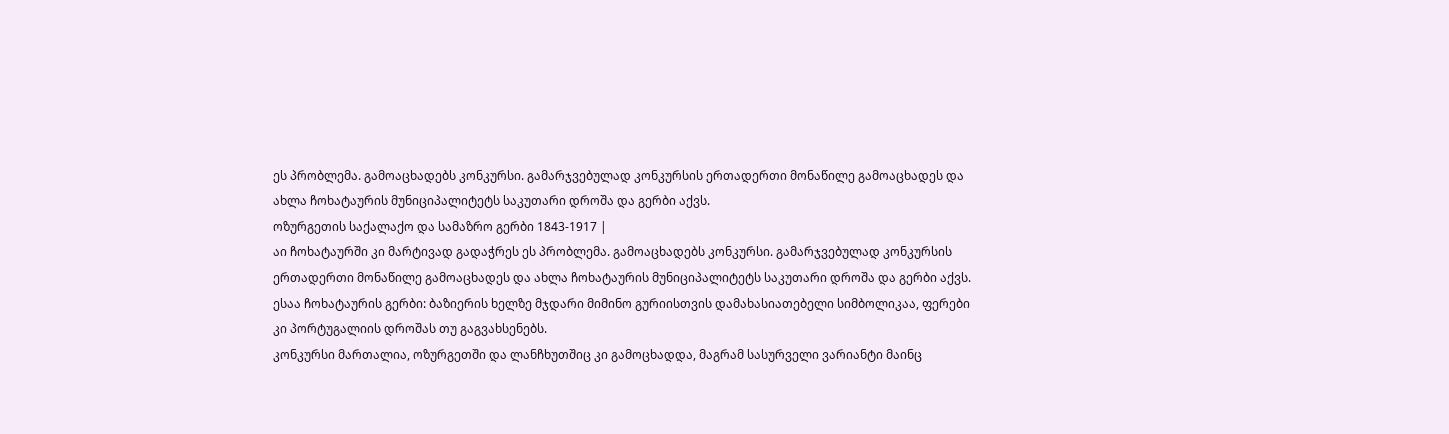ეს პრობლემა. გამოაცხადებს კონკურსი. გამარჯვებულად კონკურსის ერთადერთი მონაწილე გამოაცხადეს და ახლა ჩოხატაურის მუნიციპალიტეტს საკუთარი დროშა და გერბი აქვს.
ოზურგეთის საქალაქო და სამაზრო გერბი 1843-1917 |
აი ჩოხატაურში კი მარტივად გადაჭრეს ეს პრობლემა. გამოაცხადებს კონკურსი. გამარჯვებულად კონკურსის ერთადერთი მონაწილე გამოაცხადეს და ახლა ჩოხატაურის მუნიციპალიტეტს საკუთარი დროშა და გერბი აქვს.
ესაა ჩოხატაურის გერბი: ბაზიერის ხელზე მჯდარი მიმინო გურიისთვის დამახასიათებელი სიმბოლიკაა, ფერები კი პორტუგალიის დროშას თუ გაგვახსენებს.
კონკურსი მართალია, ოზურგეთში და ლანჩხუთშიც კი გამოცხადდა, მაგრამ სასურველი ვარიანტი მაინც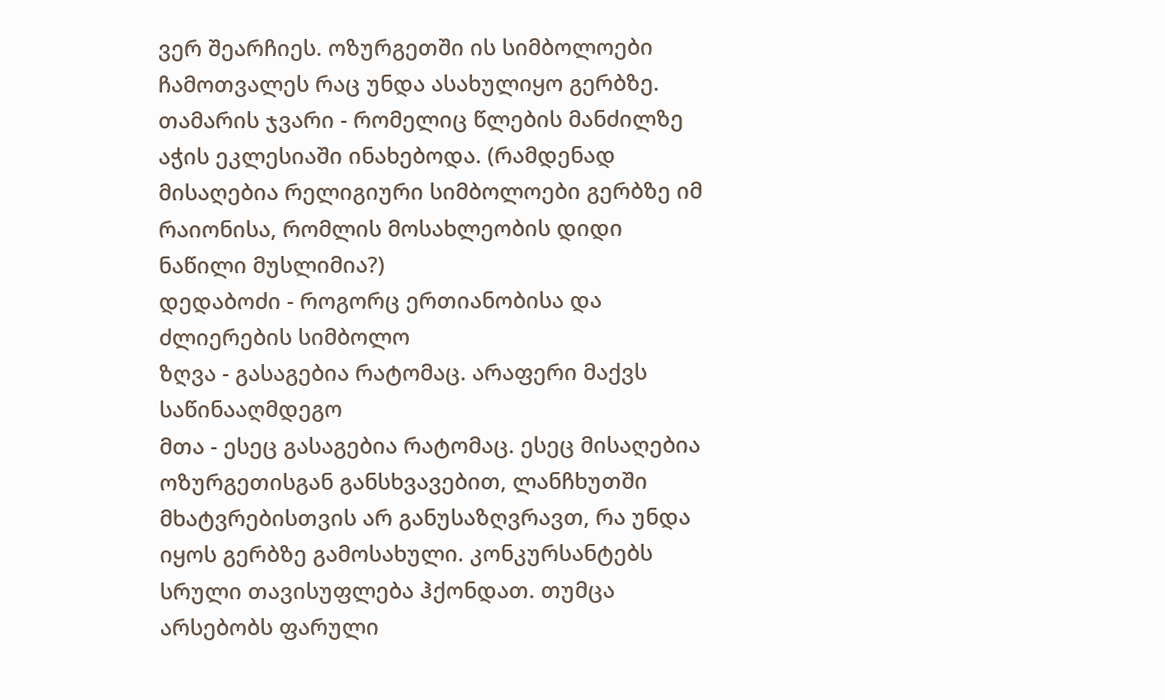ვერ შეარჩიეს. ოზურგეთში ის სიმბოლოები ჩამოთვალეს რაც უნდა ასახულიყო გერბზე.
თამარის ჯვარი - რომელიც წლების მანძილზე აჭის ეკლესიაში ინახებოდა. (რამდენად მისაღებია რელიგიური სიმბოლოები გერბზე იმ რაიონისა, რომლის მოსახლეობის დიდი ნაწილი მუსლიმია?)
დედაბოძი - როგორც ერთიანობისა და ძლიერების სიმბოლო
ზღვა - გასაგებია რატომაც. არაფერი მაქვს საწინააღმდეგო
მთა - ესეც გასაგებია რატომაც. ესეც მისაღებია
ოზურგეთისგან განსხვავებით, ლანჩხუთში მხატვრებისთვის არ განუსაზღვრავთ, რა უნდა იყოს გერბზე გამოსახული. კონკურსანტებს სრული თავისუფლება ჰქონდათ. თუმცა არსებობს ფარული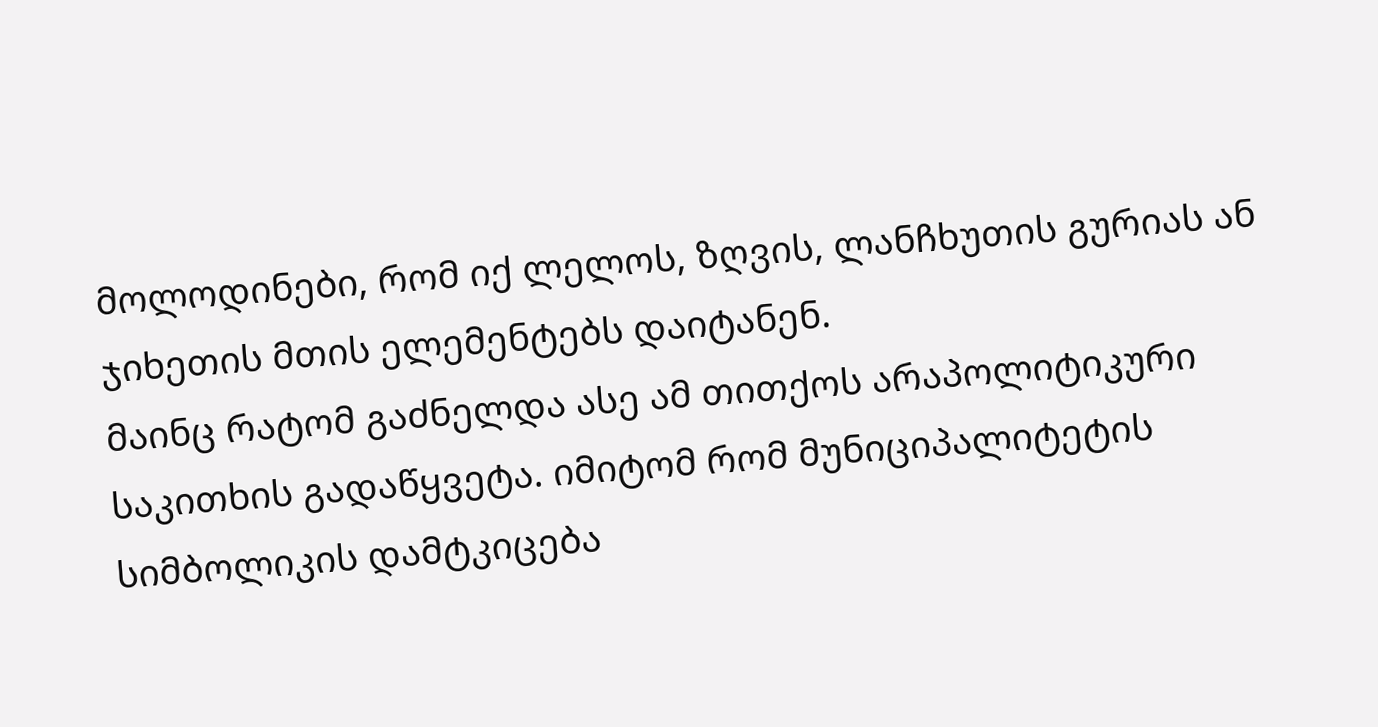მოლოდინები, რომ იქ ლელოს, ზღვის, ლანჩხუთის გურიას ან ჯიხეთის მთის ელემენტებს დაიტანენ.
მაინც რატომ გაძნელდა ასე ამ თითქოს არაპოლიტიკური საკითხის გადაწყვეტა. იმიტომ რომ მუნიციპალიტეტის სიმბოლიკის დამტკიცება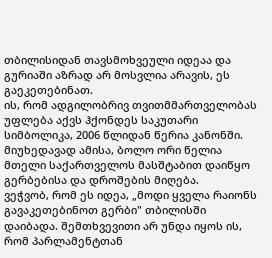თბილისიდან თავსმოხვეული იდეაა და გურიაში აზრად არ მოსვლია არავის, ეს გაეკეთებინათ.
ის, რომ ადგილობრივ თვითმმართველობას უფლება აქვს ჰქონდეს საკუთარი სიმბოლიკა, 2006 წლიდან წერია კანონში. მიუხედავად ამისა, ბოლო ორი წელია მთელი საქართველოს მასშტაბით დაიწყო გერბებისა და დროშების მიღება.
ვეჭვობ, რომ ეს იდეა, „მოდი ყველა რაიონს გავაკეთებინოთ გერბი" თბილისში დაიბადა. შემთხვევითი არ უნდა იყოს ის, რომ პარლამენტთან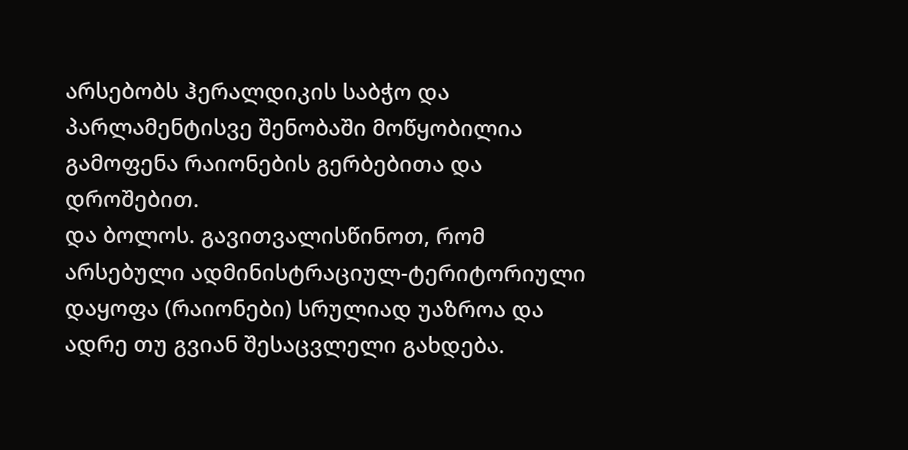არსებობს ჰერალდიკის საბჭო და პარლამენტისვე შენობაში მოწყობილია გამოფენა რაიონების გერბებითა და დროშებით.
და ბოლოს. გავითვალისწინოთ, რომ არსებული ადმინისტრაციულ-ტერიტორიული დაყოფა (რაიონები) სრულიად უაზროა და ადრე თუ გვიან შესაცვლელი გახდება.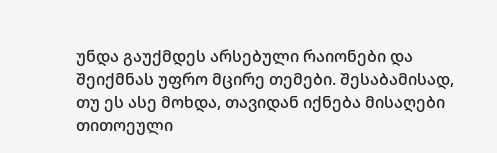უნდა გაუქმდეს არსებული რაიონები და შეიქმნას უფრო მცირე თემები. შესაბამისად, თუ ეს ასე მოხდა, თავიდან იქნება მისაღები თითოეული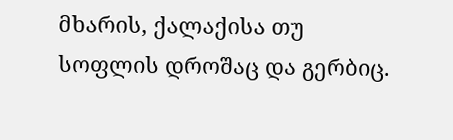მხარის, ქალაქისა თუ სოფლის დროშაც და გერბიც.